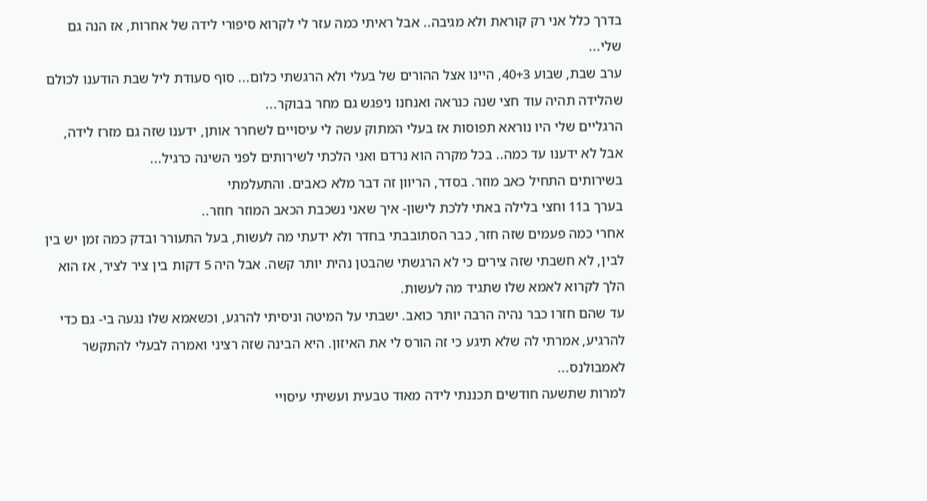בדרך כלל אני רק קוראת ולא מגיבה.. אבל ראיתי כמה עזר לי לקרוא סיפורי לידה של אחרות, אז הנה גם שלי...
ערב שבת, שבוע 40+3, היינו אצל ההורים של בעלי ולא הרגשתי כלום... סוף סעודת ליל שבת הודענו לכולם שהלידה תהיה עוד חצי שנה כנראה ואנחנו ניפגש גם מחר בבוקר...
הרגליים שלי היו נוראא תפוסות אז בעלי המתוק עשה לי עיסויים לשחרר אותן, ידענו שזה גם מזרז לידה, אבל לא ידענו עד כמה.. בכל מקרה הוא נרדם ואני הלכתי לשירותים לפני השינה כרגיל...
בשירותים התחיל כאב מוזר. בסדר, הריוון זה דבר מלא כאבים. והתעלמתי
בערך ב11 וחצי בלילה באתי ללכת לישון- איך שאני נשכבת הכאב המוזר חוזר..
אחרי כמה פעמים שזה חזר, כבר הסתובבתי בחדר ולא ידעתי מה לעשות, בעל התעורר ובדק כמה זמן יש בין לבין, לא חשבתי שזה צירים כי לא הרגשתי שהבטן נהית יותר קשה. אבל היה 5 דקות בין ציר לציר, אז הוא הלך לקרוא לאמא שלו שתגיד מה לעשות.
עד שהם חזרו כבר נהיה הרבה יותר כואב. ישבתי על המיטה וניסיתי להרגע, וכשאמא שלו נגעה בי- גם כדי להרגיע, אמרתי לה שלא תיגע כי זה הורס לי את האיזון. היא הבינה שזה רציני ואמרה לבעלי להתקשר לאמבולנס...
למרות שתשעה חודשים תכננתי לידה מאוד טבעית ועשיתי עיסויי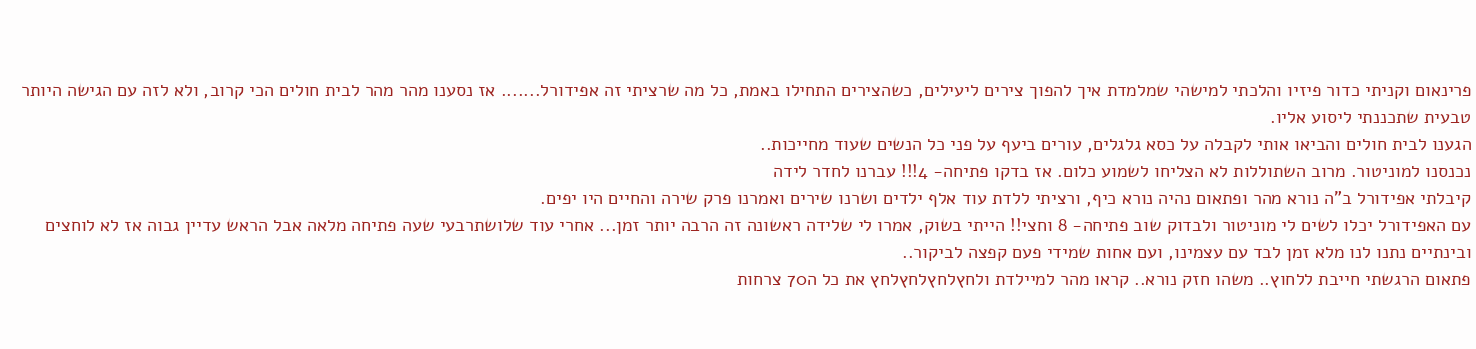פרינאום וקניתי כדור פיזיו והלכתי למישהי שמלמדת איך להפוך צירים ליעילים, כשהצירים התחילו באמת, כל מה שרציתי זה אפידורל....... אז נסענו מהר מהר לבית חולים הכי קרוב, ולא לזה עם הגישה היותר טבעית שתכננתי ליסוע אליו.
הגענו לבית חולים והביאו אותי לקבלה על כסא גלגלים, עורים ביעף על פני כל הנשים שעוד מחייכות..
נכנסנו למוניטור. מרוב השתוללות לא הצליחו לשמוע כלום. אז בדקו פתיחה- 4!!! עברנו לחדר לידה
קיבלתי אפידורל ב"ה נורא מהר ופתאום נהיה נורא כיף, ורציתי ללדת עוד אלף ילדים ושרנו שירים ואמרנו פרק שירה והחיים היו יפים.
עם האפידורל יכלו לשים לי מוניטור ולבדוק שוב פתיחה- 8 וחצי!! הייתי בשוק, אמרו לי שלידה ראשונה זה הרבה יותר זמן... אחרי עוד שלושתרבעי שעה פתיחה מלאה אבל הראש עדיין גבוה אז לא לוחצים ובינתיים נתנו לנו מלא זמן לבד עם עצמינו, ועם אחות שמידי פעם קפצה לביקור..
פתאום הרגשתי חייבת ללחוץ.. משהו חזק נורא.. קראו מהר למיילדת ולחץלחץלחץלחץ את כל ה70 צרחות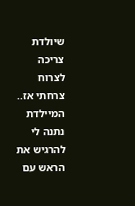שיולדת צריכה לצרוח צרחתי אז.. המיילדת נתנה לי להרגיש את הראש עם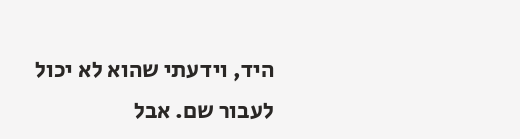היד, וידעתי שהוא לא יכול לעבור שם. אבל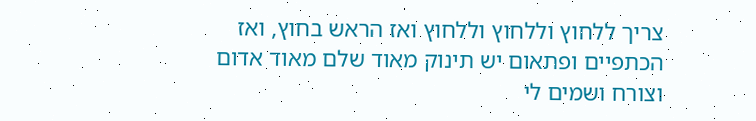צריך ללחוץ וללחוץ וללחוץ ואז הראש בחוץ, ואז הכתפיים ופתאום יש תינוק מאוד שלם מאוד אדום וצורח ושמים לי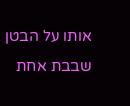אותו על הבטן שבבת אחת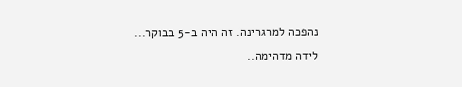נהפכה למרגרינה. זה היה ב-5 בבוקר...
לידה מדהימה..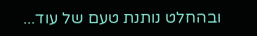ובהחלט נותנת טעם של עוד...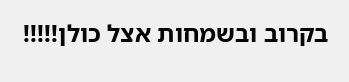בקרוב ובשמחות אצל כולן!!!!!